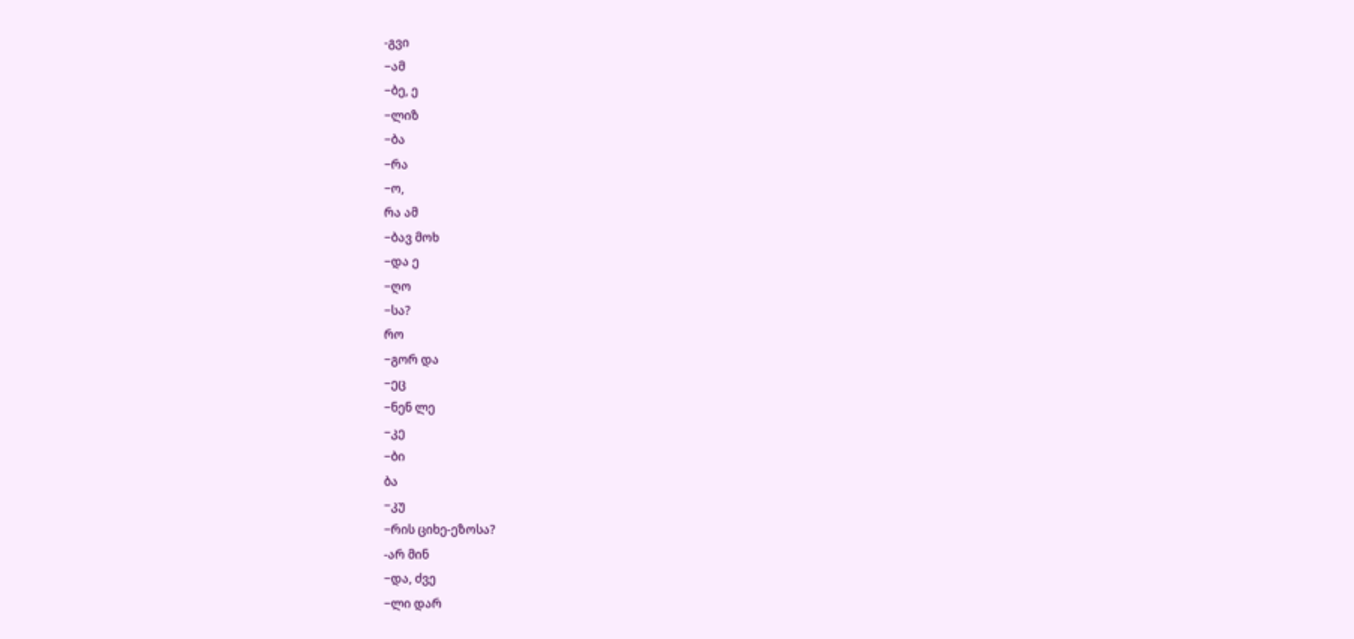-გვი
−ამ
−ბე, ე
−ლიზ
−ბა
−რა
−ო,
რა ამ
−ბავ მოხ
−და ე
−ღო
−სა?
რო
−გორ და
−ეც
−ნენ ლე
−კე
−ბი
ბა
−კუ
−რის ციხე-ეზოსა?
-არ მინ
−და, ძვე
−ლი დარ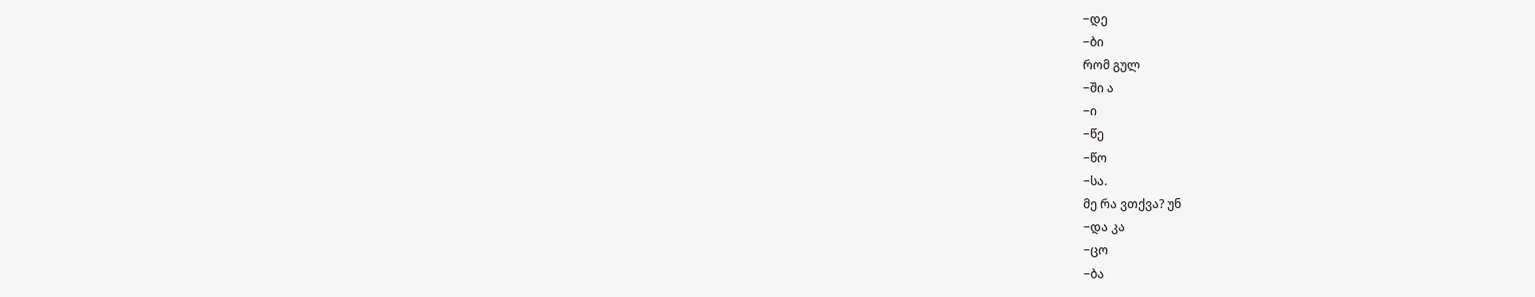−დე
−ბი
რომ გულ
−ში ა
−ი
−წე
−წო
−სა.
მე რა ვთქვა? უნ
−და კა
−ცო
−ბა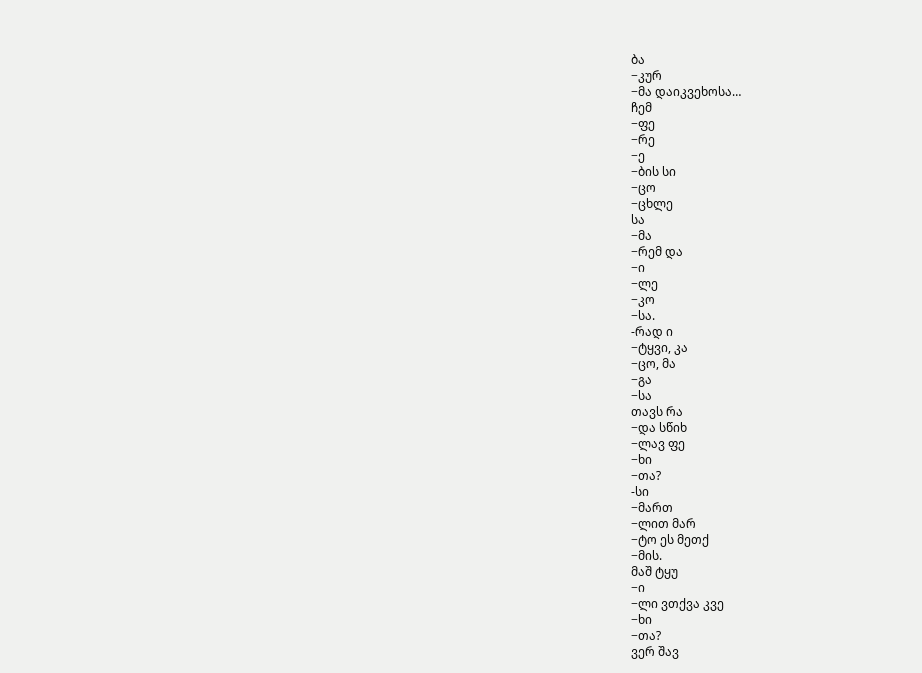ბა
−კურ
−მა დაიკვეხოსა…
ჩემ
−ფე
−რე
−ე
−ბის სი
−ცო
−ცხლე
სა
−მა
−რემ და
−ი
−ლე
−კო
−სა.
-რად ი
−ტყვი, კა
−ცო, მა
−გა
−სა
თავს რა
−და სწიხ
−ლავ ფე
−ხი
−თა?
-სი
−მართ
−ლით მარ
−ტო ეს მეთქ
−მის.
მაშ ტყუ
−ი
−ლი ვთქვა კვე
−ხი
−თა?
ვერ შავ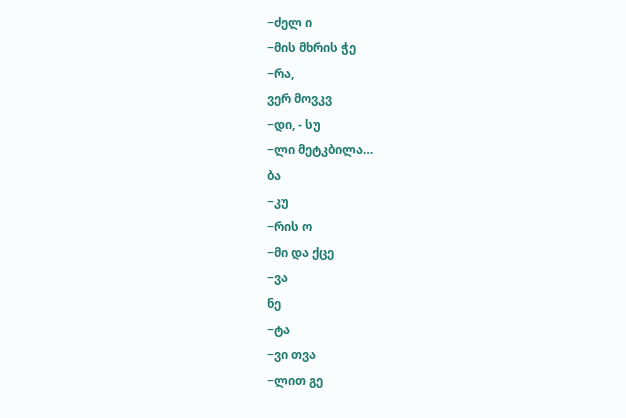−ძელ ი
−მის მხრის ჭე
−რა,
ვერ მოვკვ
−დი, - სუ
−ლი მეტკბილა…
ბა
−კუ
−რის ო
−მი და ქცე
−ვა
ნე
−ტა
−ვი თვა
−ლით გე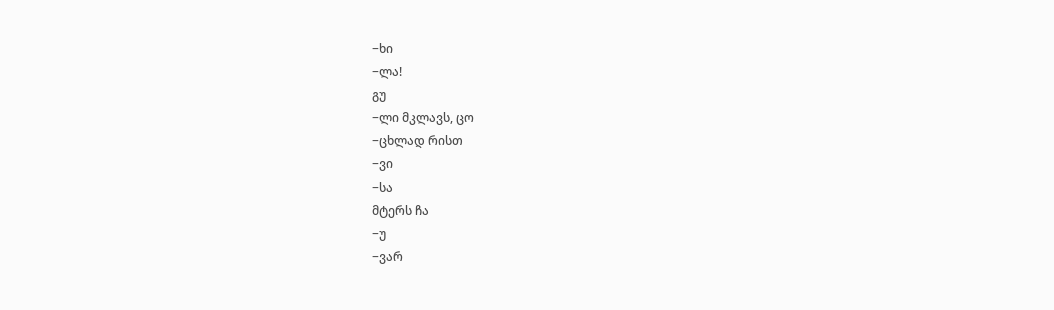−ხი
−ლა!
გუ
−ლი მკლავს, ცო
−ცხლად რისთ
−ვი
−სა
მტერს ჩა
−უ
−ვარ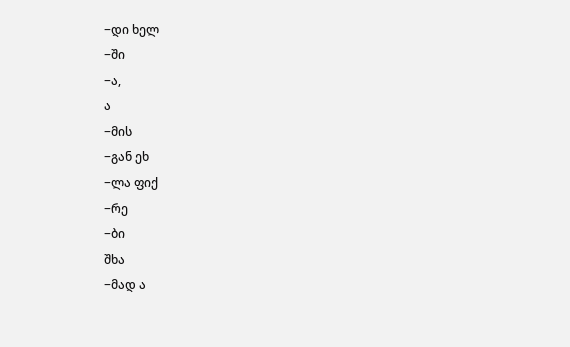−დი ხელ
−ში
−ა,
ა
−მის
−გან ეხ
−ლა ფიქ
−რე
−ბი
შხა
−მად ა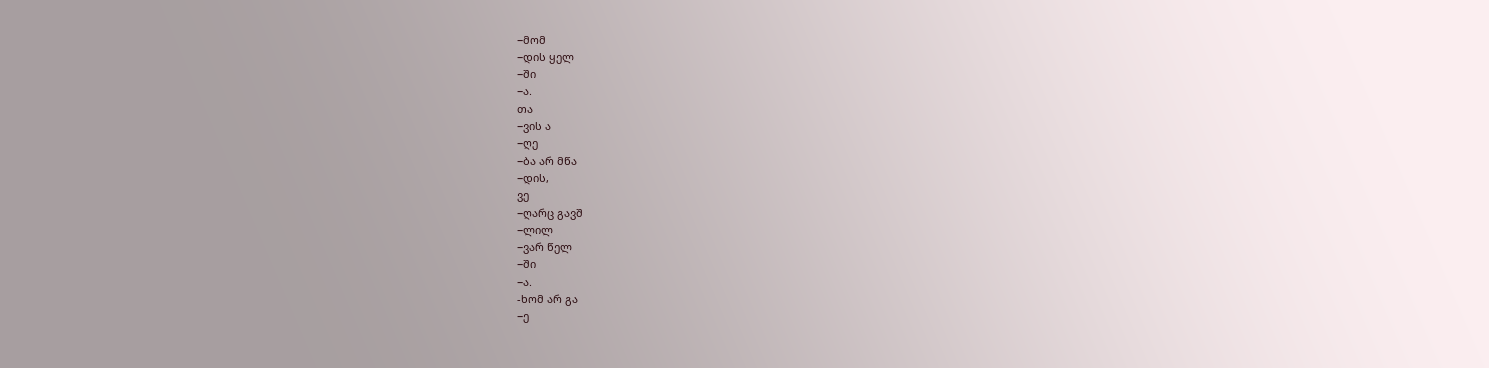−მომ
−დის ყელ
−ში
−ა.
თა
−ვის ა
−ღე
−ბა არ მწა
−დის,
ვე
−ღარც გავშ
−ლილ
−ვარ წელ
−ში
−ა.
-ხომ არ გა
−ე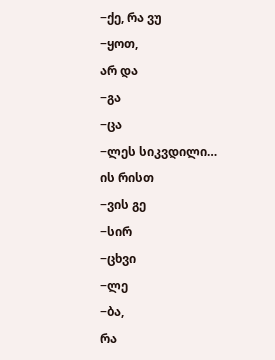−ქე, რა ვუ
−ყოთ,
არ და
−გა
−ცა
−ლეს სიკვდილი…
ის რისთ
−ვის გე
−სირ
−ცხვი
−ლე
−ბა,
რა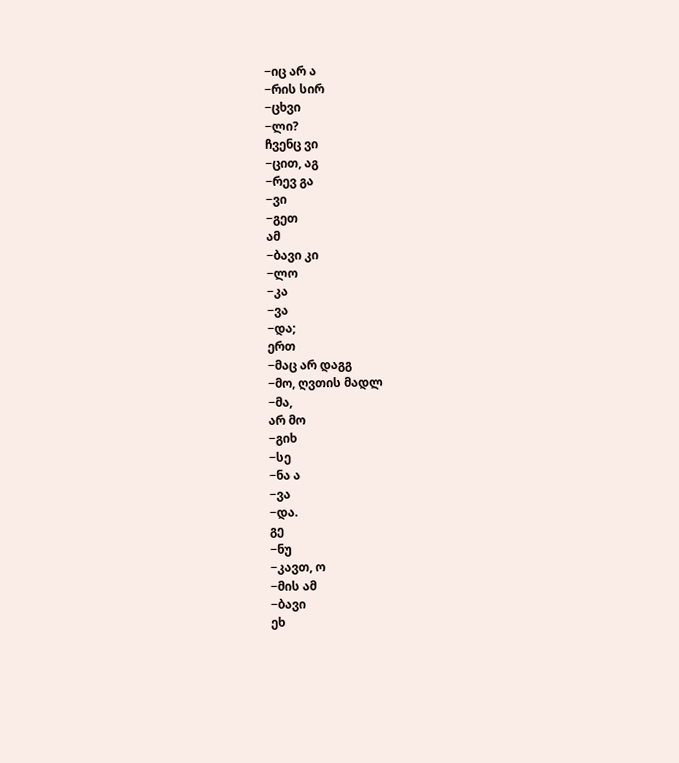−იც არ ა
−რის სირ
−ცხვი
−ლი?
ჩვენც ვი
−ცით, აგ
−რევ გა
−ვი
−გეთ
ამ
−ბავი კი
−ლო
−კა
−ვა
−და;
ერთ
−მაც არ დაგგ
−მო, ღვთის მადლ
−მა,
არ მო
−გიხ
−სე
−ნა ა
−ვა
−და.
გე
−ნუ
−კავთ, ო
−მის ამ
−ბავი
ეხ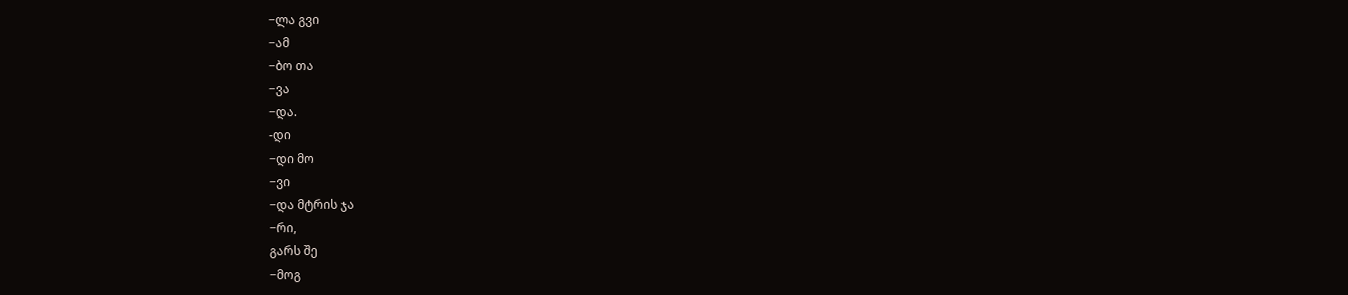−ლა გვი
−ამ
−ბო თა
−ვა
−და.
-დი
−დი მო
−ვი
−და მტრის ჯა
−რი,
გარს შე
−მოგ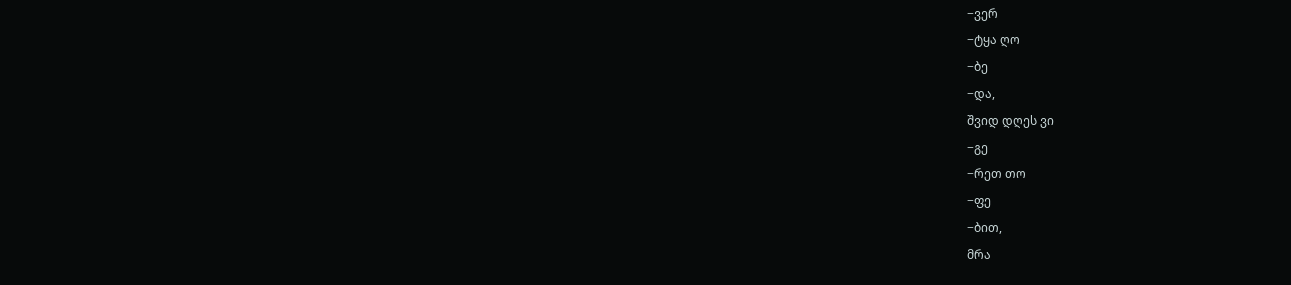−ვერ
−ტყა ღო
−ბე
−და,
შვიდ დღეს ვი
−გე
−რეთ თო
−ფე
−ბით,
მრა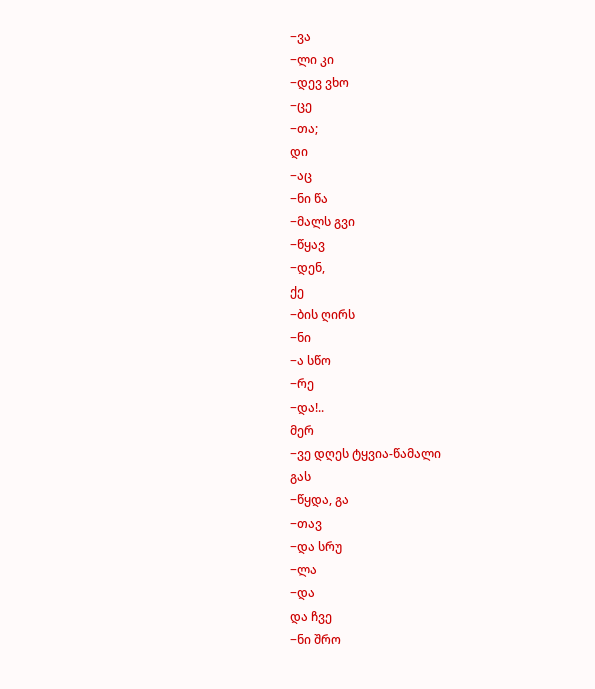−ვა
−ლი კი
−დევ ვხო
−ცე
−თა;
დი
−აც
−ნი წა
−მალს გვი
−წყავ
−დენ,
ქე
−ბის ღირს
−ნი
−ა სწო
−რე
−და!..
მერ
−ვე დღეს ტყვია-წამალი
გას
−წყდა, გა
−თავ
−და სრუ
−ლა
−და
და ჩვე
−ნი შრო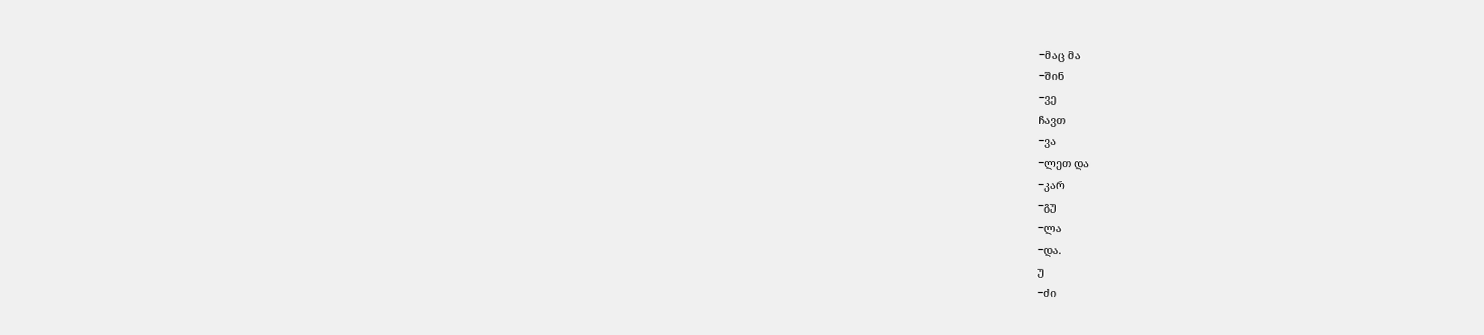−მაც მა
−შინ
−ვე
ჩავთ
−ვა
−ლეთ და
−კარ
−გუ
−ლა
−და.
უ
−ძი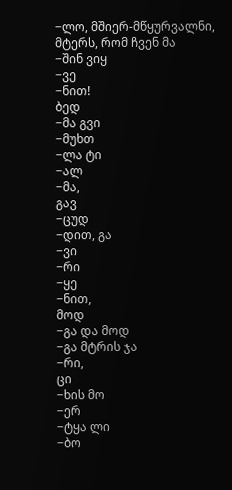−ლო, მშიერ-მწყურვალნი,
მტერს, რომ ჩვენ მა
−შინ ვიყ
−ვე
−ნით!
ბედ
−მა გვი
−მუხთ
−ლა ტი
−ალ
−მა,
გავ
−ცუდ
−დით, გა
−ვი
−რი
−ყე
−ნით,
მოდ
−გა და მოდ
−გა მტრის ჯა
−რი,
ცი
−ხის მო
−ერ
−ტყა ლი
−ბო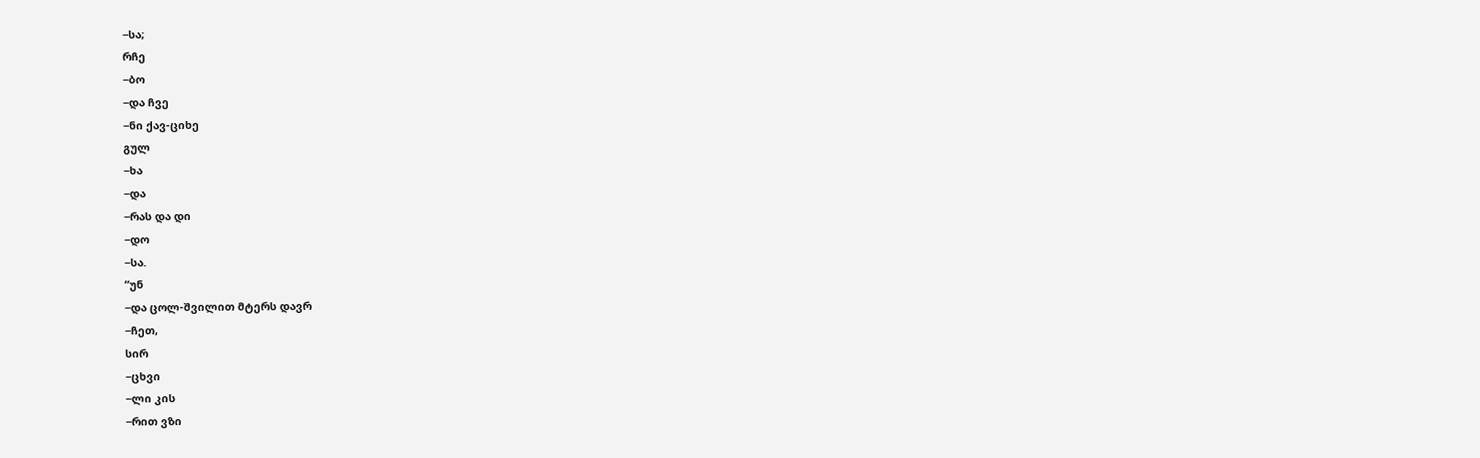−სა;
რჩე
−ბო
−და ჩვე
−ნი ქავ-ციხე
გულ
−ხა
−და
−რას და დი
−დო
−სა.
“უნ
−და ცოლ-შვილით მტერს დავრ
−ჩეთ,
სირ
−ცხვი
−ლი კის
−რით ვზი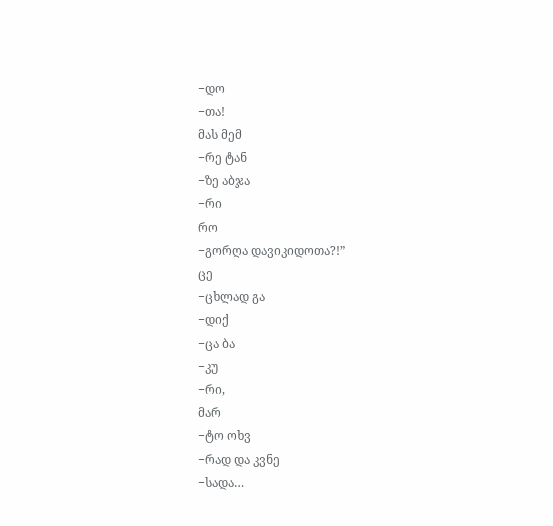−დო
−თა!
მას მემ
−რე ტან
−ზე აბჯა
−რი
რო
−გორღა დავიკიდოთა?!”
ცე
−ცხლად გა
−დიქ
−ცა ბა
−კუ
−რი,
მარ
−ტო ოხვ
−რად და კვნე
−სადა…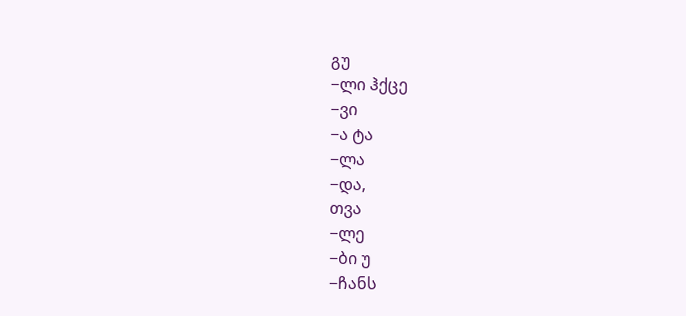გუ
−ლი ჰქცე
−ვი
−ა ტა
−ლა
−და,
თვა
−ლე
−ბი უ
−ჩანს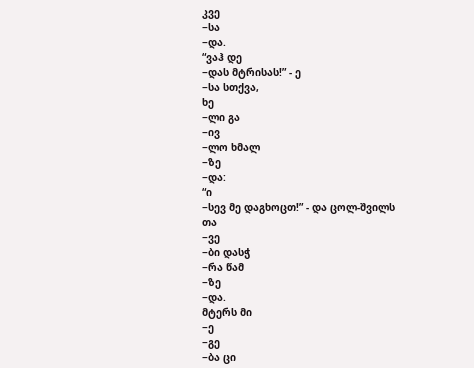კვე
−სა
−და.
“ვაჰ დე
−დას მტრისას!” - ე
−სა სთქვა,
ხე
−ლი გა
−ივ
−ლო ხმალ
−ზე
−და:
“ი
−სევ მე დაგხოცთ!” - და ცოლ-შვილს
თა
−ვე
−ბი დასჭ
−რა წამ
−ზე
−და.
მტერს მი
−ე
−გე
−ბა ცი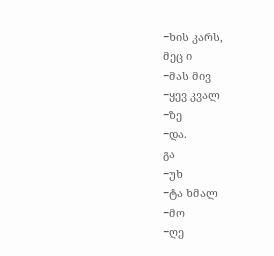−ხის კარს,
მეც ი
−მას მივ
−ყევ კვალ
−ზე
−და.
გა
−უხ
−ტა ხმალ
−მო
−ღე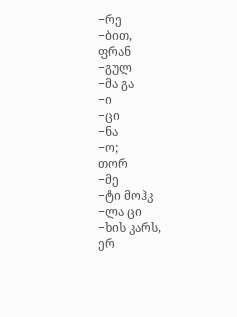−რე
−ბით,
ფრან
−გულ
−მა გა
−ი
−ცი
−ნა
−ო;
თორ
−მე
−ტი მოჰკ
−ლა ცი
−ხის კარს,
ერ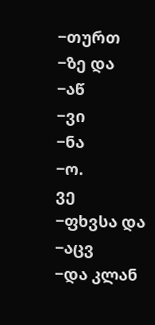−თურთ
−ზე და
−აწ
−ვი
−ნა
−ო.
ვე
−ფხვსა და
−აცვ
−და კლან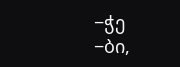−ჭე
−ბი,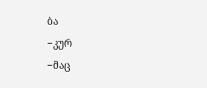ბა
−კურ
−მაც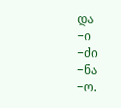და
−ი
−ძი
−ნა
−ო.